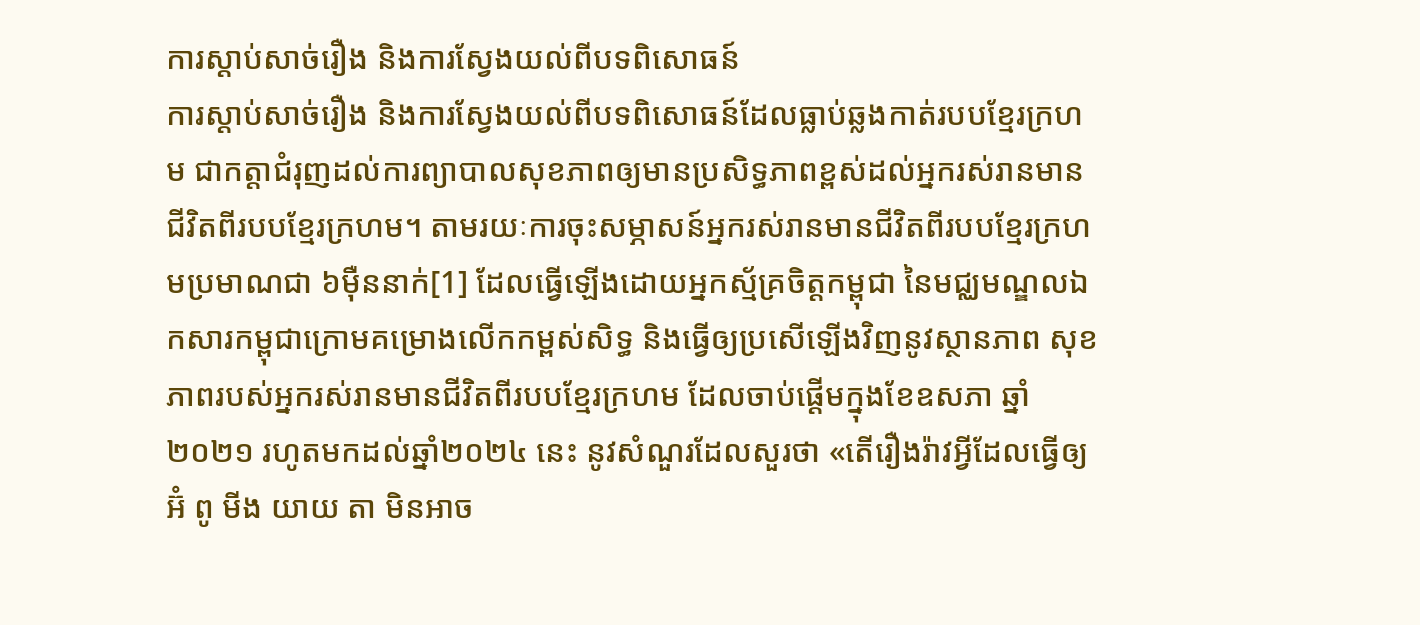ការស្តាប់សាច់រឿង និងការស្វែងយល់ពីបទពិសោធន៍
ការស្តាប់សាច់រឿង និងការស្វែងយល់ពីបទពិសោធន៍ដែលធ្លាប់ឆ្លងកាត់របបខ្មែរក្រហម ជាកត្តាជំរុញដល់ការព្យាបាលសុខភាពឲ្យមានប្រសិទ្ធភាពខ្ពស់ដល់អ្នករស់រានមានជីវិតពីរបបខ្មែរក្រហម។ តាមរយៈការចុះសម្ភាសន៍អ្នករស់រានមានជីវិតពីរបបខ្មែរក្រហមប្រមាណជា ៦ម៉ឺននាក់[1] ដែលធ្វើឡើងដោយអ្នកស្ម័គ្រចិត្តកម្ពុជា នៃមជ្ឈមណ្ឌលឯកសារកម្ពុជាក្រោមគម្រោងលើកកម្ពស់សិទ្ធ និងធ្វើឲ្យប្រសើឡើងវិញនូវស្ថានភាព សុខភាពរបស់អ្នករស់រានមានជីវិតពីរបបខ្មែរក្រហម ដែលចាប់ផ្តើមក្នុងខែឧសភា ឆ្នាំ២០២១ រហូតមកដល់ឆ្នាំ២០២៤ នេះ នូវសំណួរដែលសួរថា «តើរឿងរ៉ាវអ្វីដែលធ្វើឲ្យ អ៊ំ ពូ មីង យាយ តា មិនអាច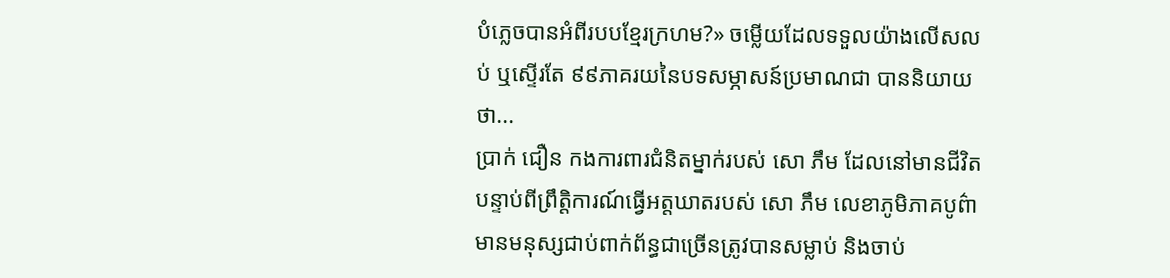បំភ្លេចបានអំពីរបបខ្មែរក្រហម?» ចម្លើយដែលទទួលយ៉ាងលើសលប់ ឬស្ទើរតែ ៩៩ភាគរយនៃបទសម្ភាសន៍ប្រមាណជា បាននិយាយថា...
ប្រាក់ ជឿន កងការពារជំនិតម្នាក់របស់ សោ ភឹម ដែលនៅមានជីវិត
បន្ទាប់ពីព្រឹត្តិការណ៍ធ្វើអត្តឃាតរបស់ សោ ភឹម លេខាភូមិភាគបូព៌ាមានមនុស្សជាប់ពាក់ព័ន្ធជាច្រើនត្រូវបានសម្លាប់ និងចាប់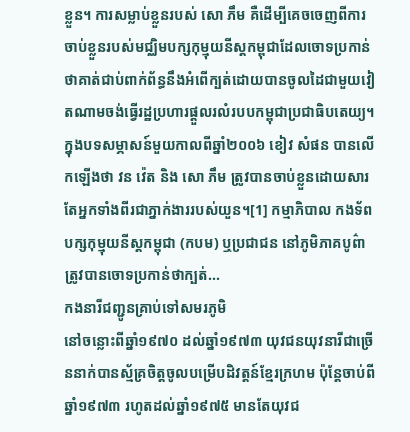ខ្លួន។ ការសម្លាប់ខ្លួនរបស់ សោ ភឹម គឺដើម្បីគេចចេញពីការចាប់ខ្លួនរបស់មជ្ឈិមបក្សកុម្មុយនីស្តកម្ពុជាដែលចោទប្រកាន់ថាគាត់ជាប់ពាក់ព័ន្ធនឹងអំពើក្បត់ដោយបានចូលដៃជាមួយវៀតណាមចង់ធ្វើរដ្ឋប្រហារផ្តួលរលំរបបកម្ពុជាប្រជាធិបតេយ្យ។ ក្នុងបទសម្ភាសន៍មួយកាលពីឆ្នាំ២០០៦ ខៀវ សំផន បានលើកឡើងថា វន វ៉េត និង សោ ភឹម ត្រូវបានចាប់ខ្លួនដោយសារតែអ្នកទាំងពីរជាភ្នាក់ងាររបស់យួន។[1] កម្មាភិបាល កងទ័ពបក្សកុម្មុយនីស្តកម្ពុជា (កបម) ឬប្រជាជន នៅភូមិភាគបូព៌ា ត្រូវបានចោទប្រកាន់ថាក្បត់...
កងនារីជញ្ជូនគ្រាប់ទៅសមរភូមិ
នៅចន្លោះពីឆ្នាំ១៩៧០ ដល់ឆ្នាំ១៩៧៣ យុវជនយុវនារីជាច្រើននាក់បានស្ម័គ្រចិត្តចូលបម្រើបដិវត្តន៍ខ្មែរក្រហម ប៉ុន្តែចាប់ពីឆ្នាំ១៩៧៣ រហូតដល់ឆ្នាំ១៩៧៥ មានតែយុវជ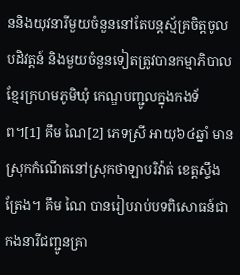ននិងយុវនារីមួយចំនួននៅតែបន្តស្ម័គ្រចិត្តចូលបដិវត្តន៍ និងមួយចំនួនទៀតត្រូវបានកម្មាភិបាលខ្មែរក្រហមភូមិឃុំ កេណ្ឌបញ្ជូលក្នុងកងទ័ព។[1] គឹម ណៃ[2] ភេទស្រី អាយុ៦៤ឆ្នាំ មានស្រុកកំណើតនៅស្រុកថាឡាបរិវ៉ាត់ ខេត្តស្ទឹងត្រែង។ គឹម ណៃ បានរៀបរាប់បទពិសោធន៍ជាកងនារីជញ្ជូនគ្រា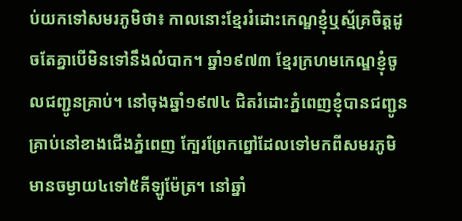ប់យកទៅសមរភូមិថា៖ កាលនោះខ្មែររំដោះកេណ្ឌខ្ញុំឬស្ម័គ្រចិត្តដូចតែគ្នាបើមិនទៅនឹងលំបាក។ ឆ្នាំ១៩៧៣ ខ្មែរក្រហមកេណ្ឌខ្ញុំចូលជញ្ជូនគ្រាប់។ នៅចុងឆ្នាំ១៩៧៤ ជិតរំដោះភ្នំពេញខ្ញុំបានជញ្ជូនគ្រាប់នៅខាងជើងភ្នំពេញ ក្បែរព្រែកព្នៅដែលទៅមកពីសមរភូមិមានចម្ងាយ៤ទៅ៥គីឡូម៉ែត្រ។ នៅឆ្នាំ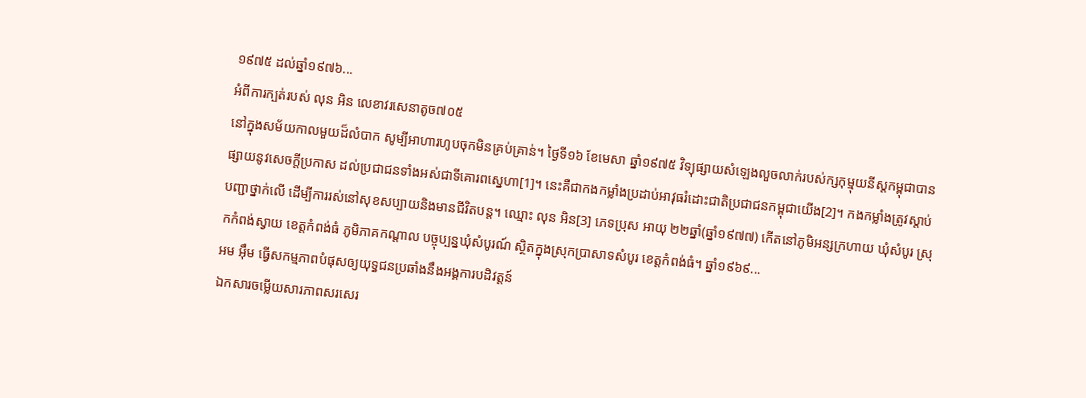១៩៧៥ ដល់ឆ្នាំ១៩៧៦...
អំពីការក្បត់របស់ លុន អិន លេខាវរសេនាតូច៧០៥
នៅក្នុងសម័យកាលមួយដ៏លំបាក សូម្បីអាហារហូបចុកមិនគ្រប់គ្រាន់។ ថ្ងៃទី១៦ ខែមេសា ឆ្នាំ១៩៧៥ វិទ្យុផ្សាយសំឡេងលួចលាក់របស់ក្សកុម្មុយនីស្តកម្ពុជាបានផ្សាយនូវសេចក្តីប្រកាស ដល់ប្រជាជនទាំងអស់ជាទីគោរពស្នេហា[1]។ នេះគឺជាកងកម្លាំងប្រដាប់អាវុធរំដោះជាតិប្រជាជនកម្ពុជាយើង[2]។ កងកម្លាំងត្រូវស្តាប់បញ្ជាថ្នាក់លើ ដើម្បីការរស់នៅសុខសប្បាយនិងមានជីវិតបន្ត។ ឈ្មោះ លុន អិន[3] ភេទប្រុស អាយុ ២២ឆ្នាំ(ឆ្នាំ១៩៧៧) កើតនៅភូមិអន្សក្រហាយ ឃុំសំបូរ ស្រុកកំពង់ស្វាយ ខេត្តកំពង់ធំ ភូមិភាគកណ្ដាល បច្ចុប្បន្នឃុំសំបូរណ៍ ស្ថិតក្នុងស្រុកប្រាសាទសំបូរ ខេត្តកំពង់ធំ។ ឆ្នាំ១៩៦៩...
អម អ៊ឹម ធ្វើសកម្មភាពបំផុសឲ្យយុទ្ធជនប្រឆាំងនឹងអង្គការបដិវត្តន៍
ឯកសារចម្លើយសារភាពសរសេរ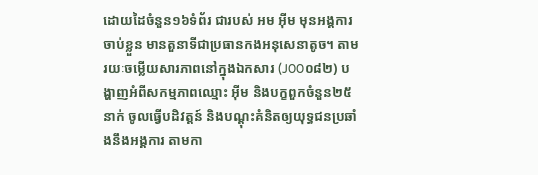ដោយដៃចំនួន១៦ទំព័រ ជារបស់ អម អ៊ីម មុនអង្គការចាប់ខ្លួន មានតួនាទីជាប្រធានកងអនុសេនាតូច។ តាមរយៈចម្លើយសារភាពនៅក្នុងឯកសារ (J00០៨២) បង្ហាញអំពីសកម្មភាពឈ្មោះ អ៊ីម និងបក្ខពួកចំនួន២៥នាក់ ចូលធ្វើបដិវត្តន៍ និងបណ្ដុះគំនិតឲ្យយុទ្ធជនប្រឆាំងនឹងអង្គការ តាមកា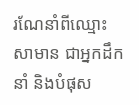រណែនាំពីឈ្មោះ សាមាន ជាអ្នកដឹកនាំ និងបំផុស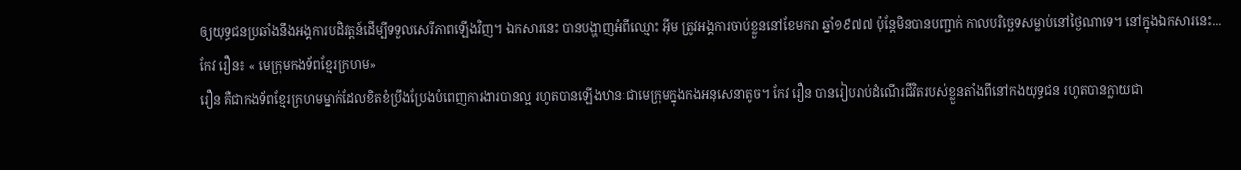ឲ្យយុទ្ធជនប្រឆាំងនឹងអង្គការបដិវត្តន៍ដើម្បីទទួលសេរីភាពឡើងវិញ។ ឯកសារនេះ បានបង្ហាញអំពីឈ្មោះ អ៊ីម ត្រូវអង្គការចាប់ខ្លួននៅខែមករា ឆ្នាំ១៩៧៧ ប៉ុន្តែមិនបានបញ្ជាក់ កាលបរិច្ឆេទសម្លាប់នៅថ្ងៃណាទេ។ នៅក្នុងឯកសារនេះ...
កែវ រឿន៖ « មេក្រុមកងទ័ពខ្មែរក្រហម»
រឿន គឺជាកងទ័ពខ្មែរក្រហមម្នាក់ដែលខិតខំប្រឹងប្រែងបំពេញការងារបានល្អ រហូតបានឡើងឋានៈជាមេក្រុមក្នុងកងអនុសេនាតូច។ កែវ រឿន បានរៀបរាប់ដំណើរជីវិតរបស់ខ្លួនតាំងពីនៅកងយុទ្ធជន រហូតបានក្លាយជា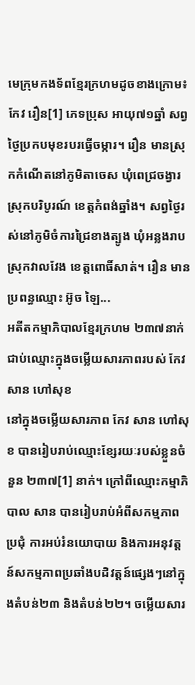មេក្រុមកងទ័ពខ្មែរក្រហមដូចខាងក្រោម៖ កែវ រឿន[1] ភេទប្រុស អាយុ៧១ឆ្នាំ សព្វថ្ងៃប្រកបមុខរបរធ្វើចម្ការ។ រឿន មានស្រុកកំណើតនៅភូមិតាចេស ឃុំពេជ្រចង្វារ ស្រុកបរិបូរណ៍ ខេត្តកំពង់ឆ្នាំង។ សព្វថ្ងៃរស់នៅភូមិចំការជ្រៃខាងត្បូង ឃុំអន្លងរាប ស្រុកវាលវែង ខេត្តពោធិ៍សាត់។ រឿន មានប្រពន្ធឈ្មោះ អ៊ូច ឡៃ...
អតីតកម្មាភិបាលខ្មែរក្រហម ២៣៧នាក់ ជាប់ឈ្មោះក្នុងចម្លើយសារភាពរបស់ កែវ សាន ហៅសុខ
នៅក្នុងចម្លើយសារភាព កែវ សាន ហៅសុខ បានរៀបរាប់ឈ្មោះខ្សែរយៈរបស់ខ្លួនចំនួន ២៣៧[1] នាក់។ ក្រៅពីឈ្មោះកម្មាភិបាល សាន បានរៀបរាប់អំពីសកម្មភាពប្រជុំ ការអប់រំនយោបាយ និងការអនុវត្តន៍សកម្មភាពប្រឆាំងបដិវត្តន៍ផ្សេងៗនៅក្នុងតំបន់២៣ និងតំបន់២២។ ចម្លើយសារ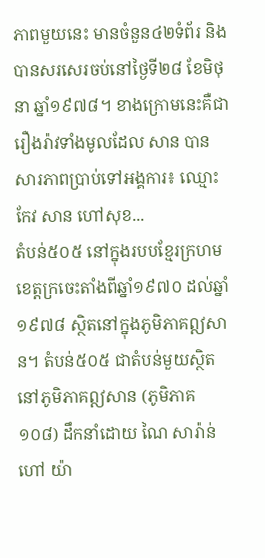ភាពមួយនេះ មានចំនួន៤២ទំព័រ និងបានសរសេរចប់នៅថ្ងៃទី២៨ ខែមិថុនា ឆ្នាំ១៩៧៨។ ខាងក្រោមនេះគឺជារឿងរ៉ាវទាំងមូលដែល សាន បានសារភាពប្រាប់ទៅអង្គការ៖ ឈ្មោះ កែវ សាន ហៅសុខ...
តំបន់៥០៥ នៅក្នុងរបបខ្មែរក្រហម
ខេត្ដក្រចេះតាំងពីឆ្នាំ១៩៧០ ដល់ឆ្នាំ១៩៧៨ ស្ថិតនៅក្នុងភូមិភាគឦសាន។ តំបន់៥០៥ ជាតំបន់មួយស្ថិតនៅភូមិភាគឦសាន (ភូមិភាគ១០៨) ដឹកនាំដោយ ណៃ សារ៉ាន់ ហៅ យ៉ា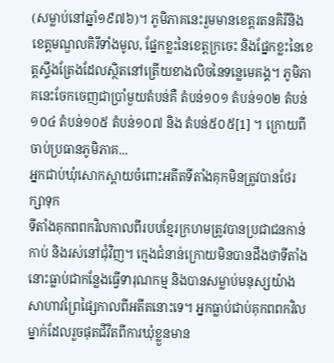(សម្លាប់នៅឆ្នាំ១៩៧៦)។ ភូមិភាគនេះរួមមានខេត្តរតនគិរីនិងខេត្តមណ្ឌលគិរីទាំងមូល, ផ្នែកខ្លះនៃខេត្តក្រចេះ និងផ្នែកខ្លះនៃខេត្តស្ទឹងត្រែងដែលស្ថិតនៅត្រើយខាងលិចនៃទន្លេមេគង្គ។ ភូមិភាគនេះចែកចេញជាប្រាំមួយតំបន់គឺ តំបន់១០១ តំបន់១០២ តំបន់១០៤ តំបន់១០៥ តំបន់១០៧ និង តំបន់៥០៥[1] ។ ក្រោយពីចាប់ប្រធានភូមិភាគ...
អ្នកជាប់ឃុំសោកស្តាយចំពោះអតីតទីតាំងគុកមិនត្រូវបានថែរក្សាទុក
ទីតាំងគុកពពកវិលកាលពីរបបខ្មែរក្រហមត្រូវបានប្រជាជនកាន់កាប់ និងរស់នៅជុំវិញ។ ក្មេងជំនាន់ក្រោយមិនបានដឹងថាទីតាំងនោះធ្លាប់ជាកន្លែងធ្វើទារុណកម្ម និងបានសម្លាប់មនុស្សយ៉ាងសាហាវព្រៃផ្សៃកាលពីអតីតនោះទេ។ អ្នកធ្លាប់ជាប់គុកពពកវិលម្នាក់ដែលរួចផុតជីវិតពីការឃុំខ្លួនមាន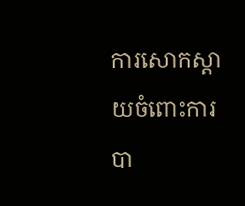ការសោកស្តាយចំពោះការបា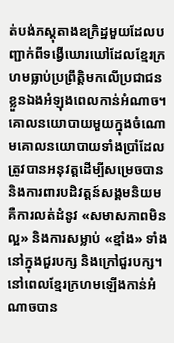ត់បង់ភស្តុតាងឧក្រិដ្ឋមួយដែលបញ្ជាក់ពីទង្វើឃោរឃៅដែលខ្មែរក្រហមធ្លាប់ប្រព្រឹត្តិមកលើប្រជាជនខ្លួនឯងអំឡុងពេលកាន់អំណាច។ គោលនយោបាយមួយក្នុងចំណោមគោលនយោបាយទាំងប្រាំដែលត្រូវបានអនុវត្តដើម្បីសម្រេចបាន និងការពារបដិវត្តន៍សង្គមនិយមគឺការលត់ដំនូវ «សមាសភាពមិនល្អ» និងការសម្លាប់ «ខ្មាំង» ទាំងនៅក្នុងជួរបក្ស និងក្រៅជួរបក្ស។ នៅពេលខ្មែរក្រហមឡើងកាន់អំណាចបាន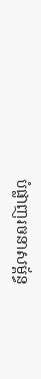បំផ្លាញរចនាសម្ព័ន្ធ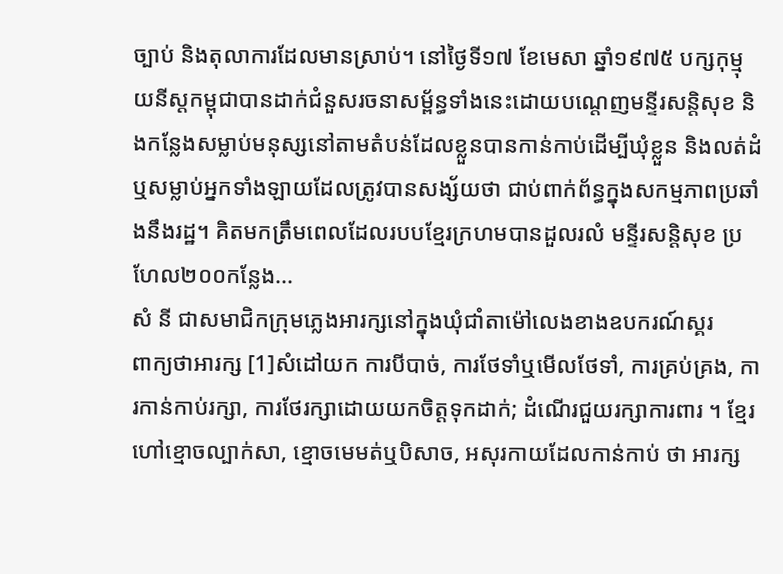ច្បាប់ និងតុលាការដែលមានស្រាប់។ នៅថ្ងៃទី១៧ ខែមេសា ឆ្នាំ១៩៧៥ បក្សកុម្មុយនីស្តកម្ពុជាបានដាក់ជំនួសរចនាសម្ព័ន្ធទាំងនេះដោយបណេ្តញមន្ទីរសន្តិសុខ និងកន្លែងសម្លាប់មនុស្សនៅតាមតំបន់ដែលខ្លួនបានកាន់កាប់ដើម្បីឃុំខ្លួន និងលត់ដំ ឬសម្លាប់អ្នកទាំងឡាយដែលត្រូវបានសង្ស័យថា ជាប់ពាក់ព័ន្ធក្នុងសកម្មភាពប្រឆាំងនឹងរដ្ឋ។ គិតមកត្រឹមពេលដែលរបបខ្មែរក្រហមបានដួលរលំ មន្ទីរសន្តិសុខ ប្រហែល២០០កន្លែង...
សំ នី ជាសមាជិកក្រុមភ្លេងអារក្សនៅក្នុងឃុំជាំតាម៉ៅលេងខាងឧបករណ៍ស្គរ
ពាក្យថាអារក្ស [1]សំដៅយក ការបីបាច់, ការថែទាំឬមើលថែទាំ, ការគ្រប់គ្រង, ការកាន់កាប់រក្សា, ការថែរក្សាដោយយកចិត្តទុកដាក់; ដំណើរជួយរក្សាការពារ ។ ខ្មែរហៅខ្មោចល្បាក់សា, ខ្មោចមេមត់ឬបិសាច, អសុរកាយដែលកាន់កាប់ ថា អារក្ស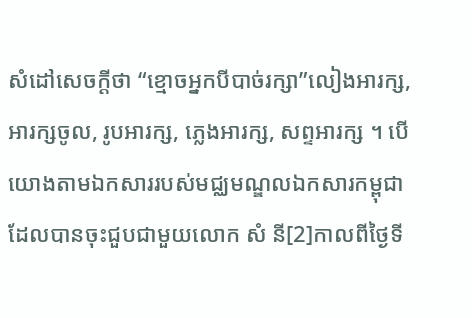សំដៅសេចក្ដីថា “ខ្មោចអ្នកបីបាច់រក្សា”លៀងអារក្ស, អារក្សចូល, រូបអារក្ស, ភ្លេងអារក្ស, សព្ទអារក្ស ។ បើយោងតាមឯកសាររបស់មជ្ឈមណ្ឌលឯកសារកម្ពុជា ដែលបានចុះជួបជាមួយលោក សំ នី[2]កាលពីថ្ងៃទី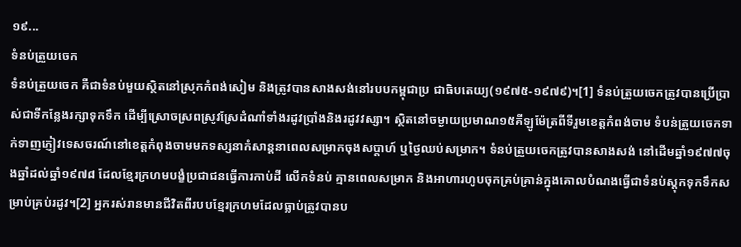១៩...
ទំនប់ត្រួយចេក
ទំនប់ត្រួយចេក គឺជាទំនប់មួយស្ថិតនៅស្រុកកំពង់សៀម និងត្រូវបានសាងសង់នៅរបបកម្ពុជាប្រ ជាធិបតេយ្យ(១៩៧៥-១៩៧៩)។[1] ទំនប់ត្រួយចេកត្រូវបានប្រើប្រាស់ជាទីកន្លែងរក្សាទុកទឹក ដើម្បីស្រោចស្រពស្រូវស្រែដំណាំទាំងរដូវប្រាំងនិងរដូវវស្សា។ ស្ថិតនៅចម្ងាយប្រមាណ១៥គីឡូម៉ែត្រពីទីរួមខេត្តកំពង់ចាម ទំបន់ត្រួយចេកទាក់ទាញភ្ញៀវទេសចរណ៍នៅខេត្តកំពុងចាមមកទស្សនាកំសាន្តនាពេលសម្រាកចុងសប្ដាហ៍ ឬថ្ងៃឈប់សម្រាក។ ទំនប់ត្រួយចេកត្រូវបានសាងសង់ នៅដើមឆ្នាំ១៩៧៧ចុងឆ្នាំដល់ឆ្នាំ១៩៧៨ ដែលខ្មែរក្រហមបង្ខំប្រជាជនធ្វើការកាប់ដី លើកទំនប់ គ្មានពេលសម្រាក និងអាហារហូបចុកគ្រប់គ្រាន់ក្នុងគោលបំណងធ្វើជាទំនប់ស្ដុកទុកទឹកសម្រាប់គ្រប់រដូវ។[2] អ្នករស់រានមានជីវិតពីរបបខ្មែរក្រហមដែលធ្លាប់ត្រូវបានប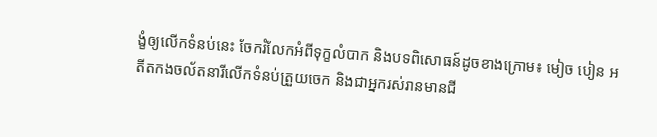ង្ខំឲ្យលើកទំនប់នេះ ចែករំលែកអំពីទុក្ខលំបាក និងបទពិសោធន៍ដូចខាងក្រោម៖ មៀច បៀន អតីតកងចល័តនារីលើកទំនប់ត្រួយចេក និងជាអ្នករស់រានមានជី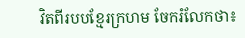វិតពីរបបខ្មែរក្រហម ចែករំលែកថា៖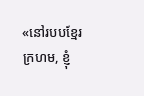«នៅរបបខ្មែរក្រហម, ខ្ញុំ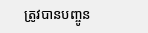ត្រូវបានបញ្ចូន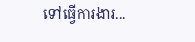ទៅធ្វើការងារ...